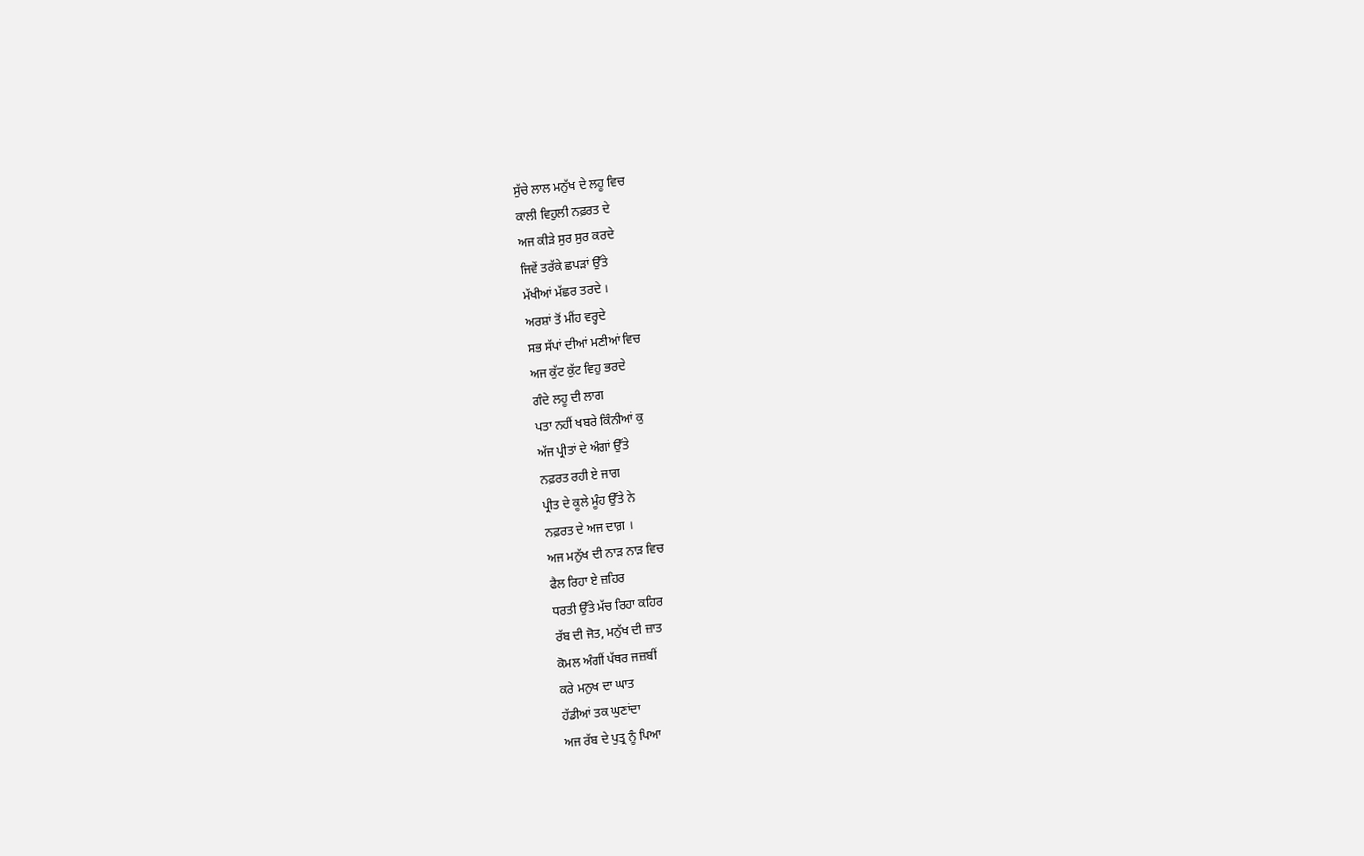ਸੁੱਚੇ ਲਾਲ ਮਨੁੱਖ ਦੇ ਲਹੂ ਵਿਚ
ਕਾਲੀ ਵਿਹੁਲੀ ਨਫ਼ਰਤ ਦੇ
ਅਜ ਕੀੜੇ ਸੁਰ ਸੁਰ ਕਰਦੇ
ਜਿਵੇਂ ਤਰੱਕੇ ਛਪੜਾਂ ਉੱਤੇ
ਮੱਖੀਆਂ ਮੱਛਰ ਤਰਦੇ ।
ਅਰਸ਼ਾਂ ਤੋਂ ਮੀਂਹ ਵਰ੍ਹਦੇ
ਸਭ ਸੱਪਾਂ ਦੀਆਂ ਮਣੀਆਂ ਵਿਚ
ਅਜ ਕੁੱਟ ਕੁੱਟ ਵਿਹੁ ਭਰਦੇ
ਗੰਦੇ ਲਹੂ ਦੀ ਲਾਗ
ਪਤਾ ਨਹੀਂ ਖਬਰੇ ਕਿੰਨੀਆਂ ਕੁ
ਅੱਜ ਪ੍ਰੀਤਾਂ ਦੇ ਅੰਗਾਂ ਉੱਤੇ
ਨਫ਼ਰਤ ਰਹੀ ਏ ਜਾਗ
ਪ੍ਰੀਤ ਦੇ ਕੂਲੇ ਮੂੰਹ ਉੱਤੇ ਨੇ
ਨਫ਼ਰਤ ਦੇ ਅਜ ਦਾਗ਼ ।
ਅਜ ਮਨੁੱਖ ਦੀ ਨਾੜ ਨਾੜ ਵਿਚ
ਫੈਲ ਰਿਹਾ ਏ ਜ਼ਹਿਰ
ਧਰਤੀ ਉੱਤੇ ਮੱਚ ਰਿਹਾ ਕਹਿਰ
ਰੱਬ ਦੀ ਜੋਤ, ਮਨੁੱਖ ਦੀ ਜ਼ਾਤ
ਕੋਮਲ ਅੰਗੀਂ ਪੱਥਰ ਜਜ਼ਬੀਂ
ਕਰੇ ਮਨੁਖ ਦਾ ਘਾਤ
ਹੱਡੀਆਂ ਤਕ ਘੁਣਾਂਦਾ
ਅਜ ਰੱਬ ਦੇ ਪੁਤ੍ਰ ਨੂੰ ਪਿਆ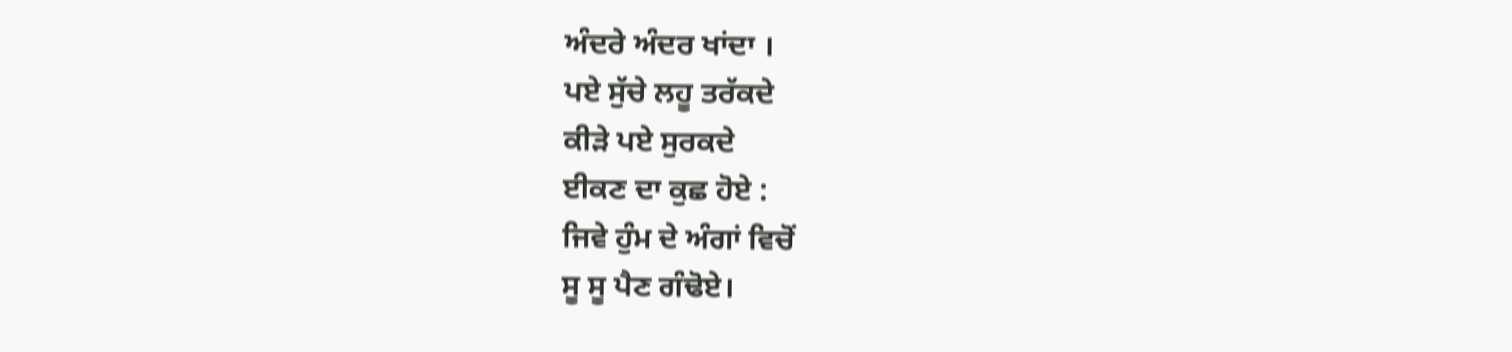ਅੰਦਰੇ ਅੰਦਰ ਖਾਂਦਾ ।
ਪਏ ਸੁੱਚੇ ਲਹੂ ਤਰੱਕਦੇ
ਕੀੜੇ ਪਏ ਸੁਰਕਦੇ
ਈਕਣ ਦਾ ਕੁਛ ਹੋਏ :
ਜਿਵੇ ਹੁੰਮ ਦੇ ਅੰਗਾਂ ਵਿਚੋਂ
ਸੂ ਸੂ ਪੈਣ ਗੰਢੋਏ।